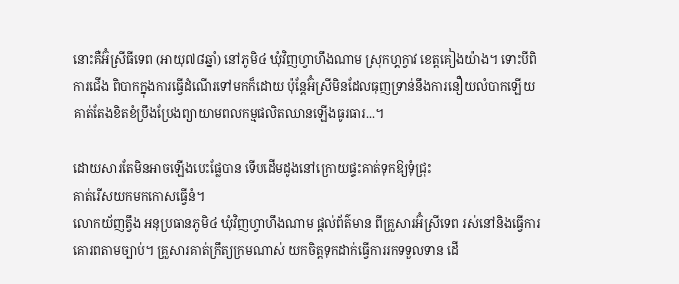នោះគឺអ៊ំស្រីធីទេព (អាយុ៧៨ឆ្នាំ) នៅភូមិ៤ ឃុំវិញហ្វាហឹងណាម ស្រុកហ្គក្វាវ ខេត្តគៀងយ៉ាង។ ទោះបីពិការជើង ពិបាកក្នុងការធ្វើដំណើរទៅមកក៏ដោយ ប៉ុន្តែអ៊ំស្រីមិនដែលធុញទ្រាន់នឹងការនឿយលំបាកឡើយ គាត់តែងខិតខំប្រឹងប្រែងព្យាយាមពលកម្មផលិតឈានឡើងធូរធារ...។

ដោយសារតែមិនអាចឡើងបេះផ្លែបាន ទើបដើមដូងនៅក្រោយផ្ទះគាត់ទុកឱ្យទុំជ្រុះ
គាត់រើសយកមកកោសធ្វើនំ។
លោកយ័ញត្វឹង អនុប្រធានភូមិ៤ ឃុំវិញហ្វាហឹងណាម ផ្តល់ព័ត៌មាន ពីគ្រួសារអ៊ំស្រីទេព រស់នៅនិងធ្វើការគោរពតាមច្បាប់។ គ្រួសារគាត់ក្រឹត្យក្រមណាស់ យកចិត្តទុកដាក់ធ្វើការរកទទួលទាន ដើ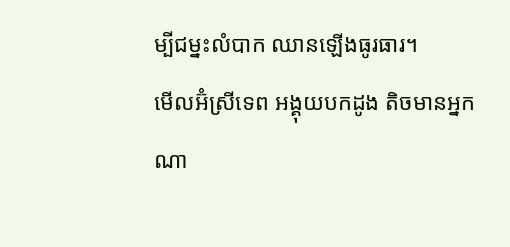ម្បីជម្នះលំបាក ឈានឡើងធូរធារ។
មើលអ៊ំស្រីទេព អង្គុយបកដូង តិចមានអ្នកណា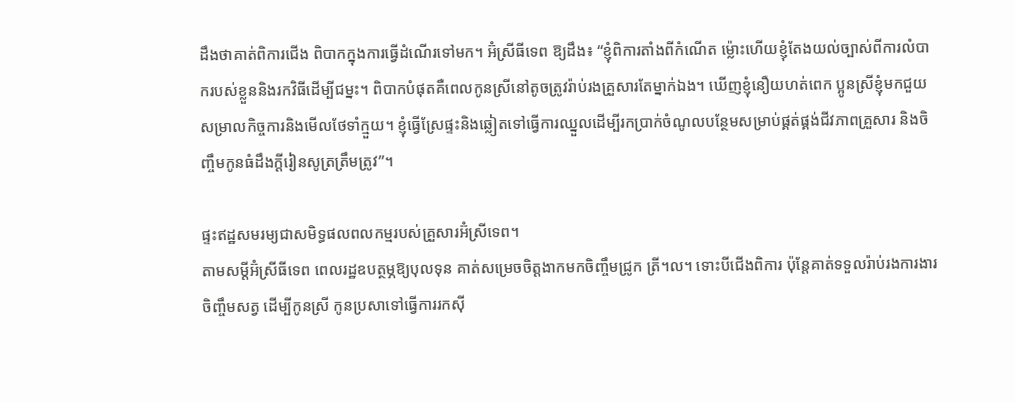ដឹងថាគាត់ពិការជើង ពិបាកក្នុងការធ្វើដំណើរទៅមក។ អ៊ំស្រីធីទេព ឱ្យដឹង៖ “ខ្ញុំពិការតាំងពីកំណើត ម៉្លោះហើយខ្ញុំតែងយល់ច្បាស់ពីការលំបាករបស់ខ្លួននិងរកវិធីដើម្បីជម្នះ។ ពិបាកបំផុតគឺពេលកូនស្រីនៅតូចត្រូវរ៉ាប់រងគ្រួសារតែម្នាក់ឯង។ ឃើញខ្ញុំនឿយហត់ពេក ប្អូនស្រីខ្ញុំមកជួយសម្រាលកិច្ចការនិងមើលថែទាំក្មួយ។ ខ្ញុំធ្វើស្រែផ្ទះនិងឆ្លៀតទៅធ្វើការឈ្នួលដើម្បីរកប្រាក់ចំណូលបន្ថែមសម្រាប់ផ្គត់ផ្គង់ជីវភាពគ្រួសារ និងចិញ្ចឹមកូនធំដឹងក្តីរៀនសូត្រត្រឹមត្រូវ”។

ផ្ទះឥដ្ឋសមរម្យជាសមិទ្ធផលពលកម្មរបស់គ្រួសារអ៊ំស្រីទេព។
តាមសម្តីអ៊ំស្រីធីទេព ពេលរដ្ឋឧបត្ថម្ភឱ្យបុលទុន គាត់សម្រេចចិត្តងាកមកចិញ្ចឹមជ្រូក ត្រី។ល។ ទោះបីជើងពិការ ប៉ុន្តែគាត់ទទួលរ៉ាប់រងការងារចិញ្ចឹមសត្វ ដើម្បីកូនស្រី កូនប្រសាទៅធ្វើការរកស៊ី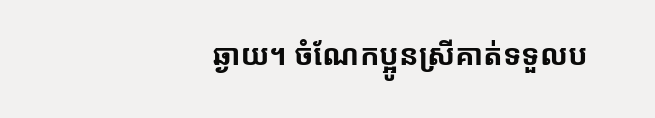ឆ្ងាយ។ ចំណែកប្អូនស្រីគាត់ទទួលប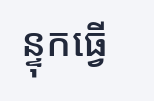ន្ទុកធ្វើ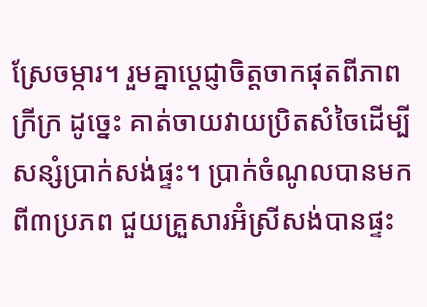ស្រែចម្ការ។ រួមគ្នាប្តេជ្ញាចិត្តចាកផុតពីភាពក្រីក្រ ដូច្នេះ គាត់ចាយវាយប្រិតសំចៃដើម្បីសន្សំប្រាក់សង់ផ្ទះ។ ប្រាក់ចំណូលបានមកពី៣ប្រភព ជួយគ្រួសារអ៊ំស្រីសង់បានផ្ទះ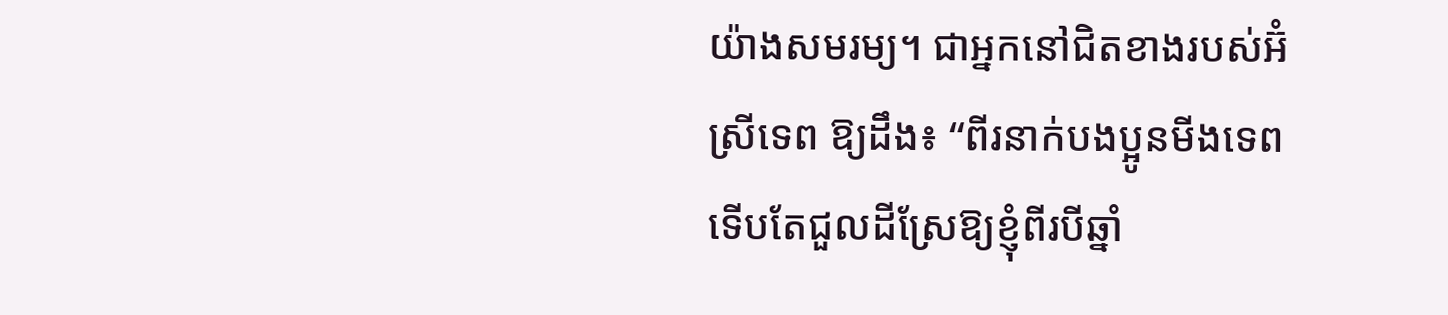យ៉ាងសមរម្យ។ ជាអ្នកនៅជិតខាងរបស់អ៊ំស្រីទេព ឱ្យដឹង៖ “ពីរនាក់បងប្អូនមីងទេព ទើបតែជួលដីស្រែឱ្យខ្ញុំពីរបីឆ្នាំ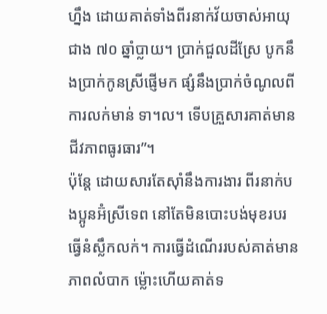ហ្នឹង ដោយគាត់ទាំងពីរនាក់វ័យចាស់អាយុជាង ៧០ ឆ្នាំប្លាយ។ ប្រាក់ជួលដីស្រែ បូកនឹងប្រាក់កូនស្រីផ្ញើមក ផ្សំនឹងប្រាក់ចំណូលពីការលក់មាន់ ទា។ល។ ទើបគ្រួសារគាត់មានជីវភាពធូរធារ”។
ប៉ុន្តែ ដោយសារតែសុាំនឹងការងារ ពីរនាក់បងប្អូនអ៊ំស្រីទេព នៅតែមិនបោះបង់មុខរបរធ្វើនំស្លឹកលក់។ ការធ្វើដំណើររបស់គាត់មានភាពលំបាក ម៉្លោះហើយគាត់ទ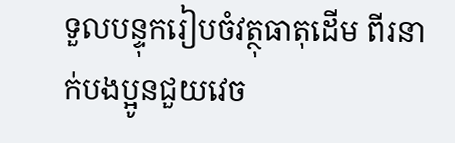ទួលបន្ទុករៀបចំវត្ថុធាតុដើម ពីរនាក់បងប្អូនជួយវេច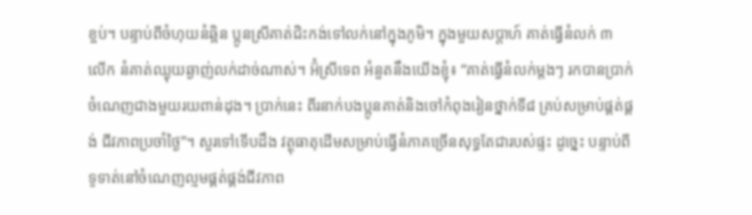ខ្ចប់។ បន្ទាប់ពីចំហុយនំឆ្អិន ប្អូនស្រីគាត់ជិះកង់ទៅលក់នៅក្នុងភូមិ។ ក្នុងមួយសប្តាហ៍ គាត់ធ្វើនំលក់ ៣ លើក នំគាត់ឈ្ងុយឆ្ងាញ់លក់ដាច់ណាស់។ អ៊ំស្រីទេព អំនួតនឹងយើងខ្ញុំ៖ “គាត់ធ្វើនំលក់ម្តងៗ រកបានប្រាក់ចំណេញជាងមួយរយពាន់ដុង។ ប្រាក់នេះ ពីរនាក់បងប្អូនគាត់និងចៅកំពុងរៀនថ្នាក់ទី៨ គ្រប់សម្រាប់ផ្គត់ផ្គង់ ជីវភាពប្រចាំថ្ងៃ”។ សួរទៅទើបដឹង វត្ថុធាតុដើមសម្រាប់ធ្វើនំភាគច្រើនសុទ្ធតែជារបស់ផ្ទះ ដូច្នេះ បន្ទាប់ពីទូទាត់នៅចំណេញល្មមផ្គត់ផ្គង់ជីវភាព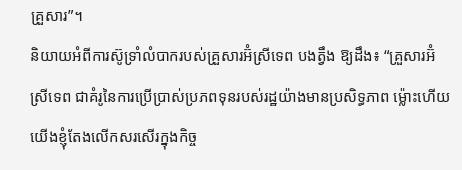គ្រួសារ”។
និយាយអំពីការស៊ូទ្រាំលំបាករបស់គ្រួសារអ៊ំស្រីទេព បងត្វឹង ឱ្យដឹង៖ “គ្រួសារអ៊ំស្រីទេព ជាគំរូនៃការប្រើប្រាស់ប្រភពទុនរបស់រដ្ឋយ៉ាងមានប្រសិទ្ធភាព ម៉្លោះហើយ យើងខ្ញុំតែងលើកសរសើរក្នុងកិច្ច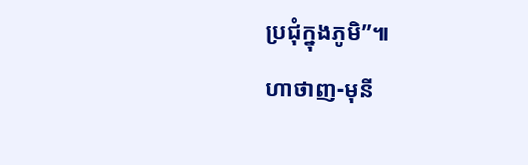ប្រជុំក្នុងភូមិ”៕
ហាថាញ-មុនី